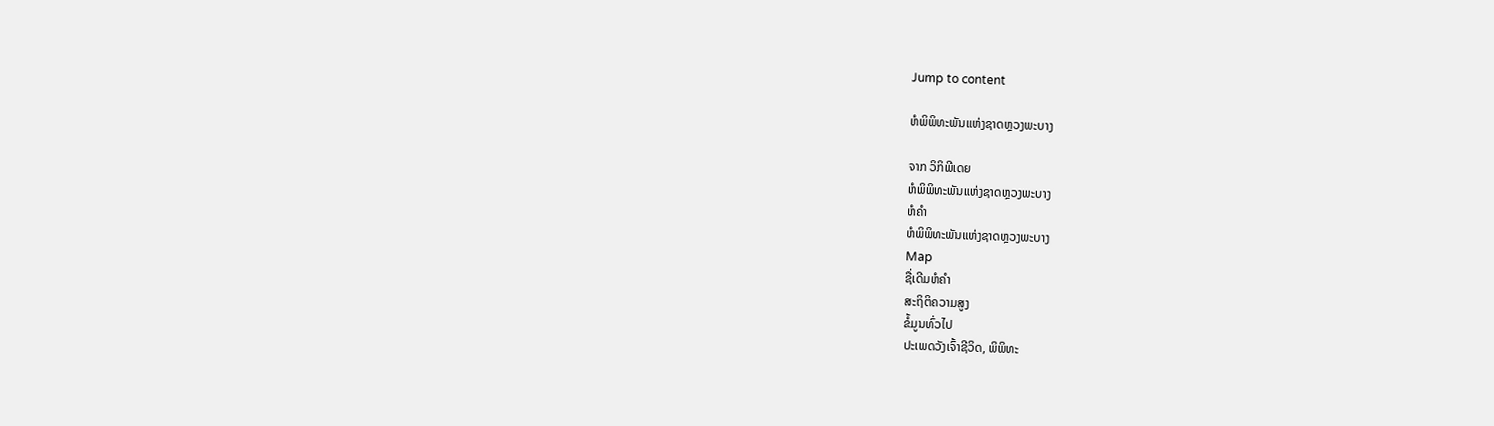Jump to content

ຫໍພິພິທະພັນແຫ່ງຊາດຫຼວງພະບາງ

ຈາກ ວິກິພີເດຍ
ຫໍພິພິທະພັນແຫ່ງຊາດຫຼວງພະບາງ
ຫໍຄຳ
ຫໍພິພິທະພັນແຫ່ງຊາດຫຼວງພະບາງ
Map
ຊື່ເດີມຫໍຄຳ
ສະຖິຕິຄວາມສູງ
ຂໍ້ມູນທົ່ວໄປ
ປະເພດວັງເຈົ້າຊີວິດ, ພິພິທະ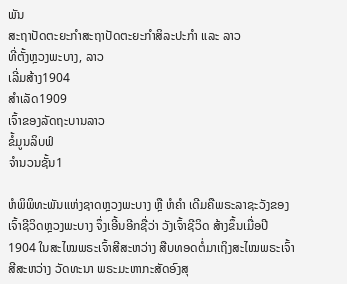ພັນ
ສະຖາປັດຕະຍະກຳສະຖາປັດຕະຍະກຳສິລະປະກຳ ແລະ ລາວ
ທີ່ຕັ້ງຫຼວງພະບາງ, ລາວ
ເລີ່ມສ້າງ1904
ສຳເລັດ1909
ເຈົ້າຂອງລັດຖະບານລາວ
ຂໍ້ມູນລິບຟ໌
ຈຳນວນຊັ້ນ1

ຫໍພິພິທະພັນແຫ່ງຊາດຫຼວງພະບາງ ຫຼື ຫໍຄຳ ເດີມຄືພຣະລາຊະວັງຂອງເຈົ້າຊີວິດຫຼວງພະບາງ ຈຶ່ງເອີ້ນອີກຊື່ວ່າ ວັງເຈົ້າຊີວິດ ສ້າງຂຶ້ນເມື່ອປີ 1904 ໃນສະໄໝພຣະເຈົ້າສີສະຫວ່າງ ສືບທອດຕໍ່ມາເຖິງສະໄໝພຣະເຈົ້າສີສະຫວ່າງ ວັດທະນາ ພຣະມະຫາກະສັດອົງສຸ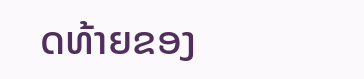ດທ້າຍຂອງ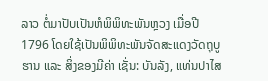ລາວ ຕໍ່ມາປັບເປັນຫໍພິພິທະພັນຫຼວງ ເມື່ອປີ 1796 ໂດຍໃຊ້ເປັນພິພິທະພັນຈັດສະແດງວັດຖຸບູຮານ ແລະ ສິ່ງຂອງມີຄ່າ ເຊັ່ນ: ບັນລັງ, ແທ່ນປາໄສ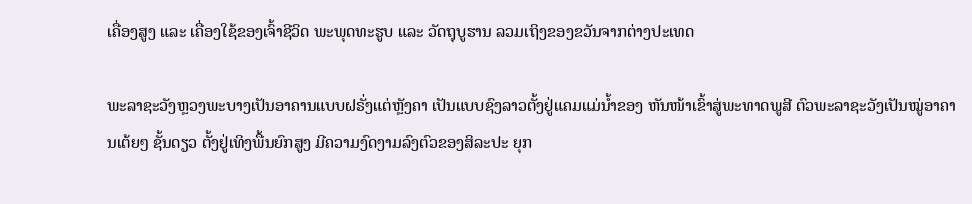ເຄື່ອງສູງ ແລະ ເຄື່ອງໃຊ້ຂອງເຈົ້າຊີວິດ ພະພຸດທະຮູບ ແລະ ວັດຖຸບູຮານ ລວມເຖິງຂອງຂວັນຈາກຕ່າງປະເທດ

ພະລາຊະວັງຫຼວງພະບາງເປັນອາຄານແບບຝຣັ່ງແຕ່ຫຼັງຄາ ເປັນແບບຊົງລາວຕັ້ງຢູ່ແຄມແມ່ນ້ຳຂອງ ຫັນໜ້າເຂົ້າສູ່ພະທາດພູສີ ຕົວພະລາຊະວັງເປັນໝູ່ອາຄານເຕ້ຍໆ ຊັ້ນດຽວ ຕັ້ງຢູ່ເທິງພື້ນຍົກສູງ ມີຄວາມງົດງາມລົງຕົວຂອງສິລະປະ ຍຸກ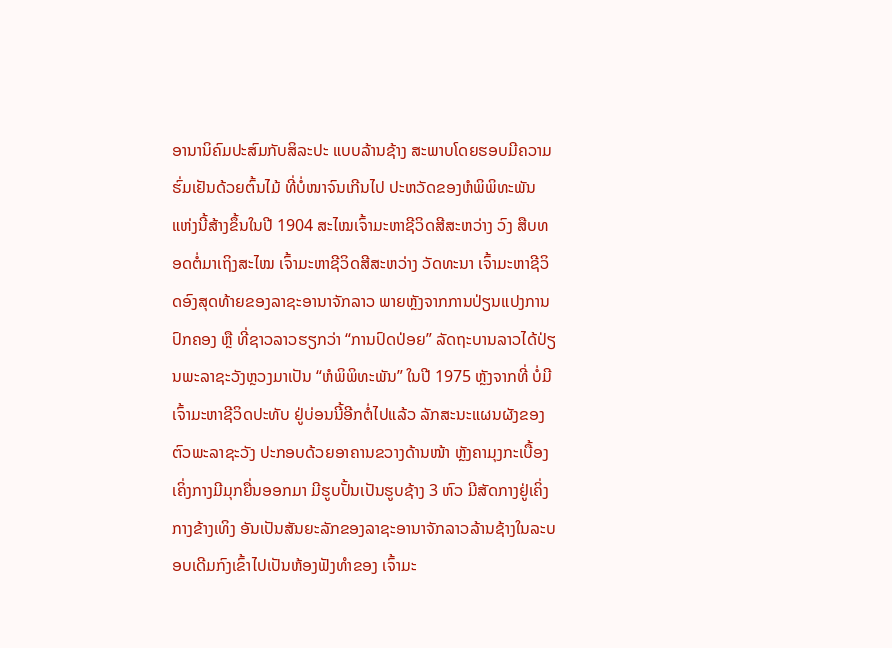ອານານິຄົມປະສົມກັບສິລະປະ ແບບລ້ານຊ້າງ ສະພາບໂດຍຮອບມີຄວາມຮົ່ມເຢັນດ້ວຍຕົ້ນໄມ້ ທີ່ບໍ່ໜາຈົນເກີນໄປ ປະຫວັດຂອງຫໍພິພິທະພັນ ແຫ່ງນີ້ສ້າງຂຶ້ນໃນປີ 1904 ສະໄໝເຈົ້າມະຫາຊີວິດສີສະຫວ່າງ ວົງ ສືບທອດຕໍ່ມາເຖິງສະໄໝ ເຈົ້າມະຫາຊີວິດສີສະຫວ່າງ ວັດທະນາ ເຈົ້າມະຫາຊີວິດອົງສຸດທ້າຍຂອງລາຊະອານາຈັກລາວ ພາຍຫຼັງຈາກການປ່ຽນແປງການປົກຄອງ ຫຼື ທີ່ຊາວລາວຮຽກວ່າ “ການປົດປ່ອຍ” ລັດຖະບານລາວໄດ້ປ່ຽນພະລາຊະວັງຫຼວງມາເປັນ “ຫໍພິພິທະພັນ” ໃນປີ 1975 ຫຼັງຈາກທີ່ ບໍ່ມີເຈົ້າມະຫາຊີວິດປະທັບ ຢູ່ບ່ອນນີ້ອີກຕໍ່ໄປແລ້ວ ລັກສະນະແຜນຜັງຂອງຕົວພະລາຊະວັງ ປະກອບດ້ວຍອາຄານຂວາງດ້ານໜ້າ ຫຼັງຄາມຸງກະເບື້ອງເຄິ່ງກາງມີມຸກຍື່ນອອກມາ ມີຮູບປັ້ນເປັນຮູບຊ້າງ 3 ຫົວ ມີສັດກາງຢູ່ເຄິ່ງກາງຂ້າງເທິງ ອັນເປັນສັນຍະລັກຂອງລາຊະອານາຈັກລາວລ້ານຊ້າງໃນລະບອບເດີມກົງເຂົ້າໄປເປັນຫ້ອງຟັງທຳຂອງ ເຈົ້າມະ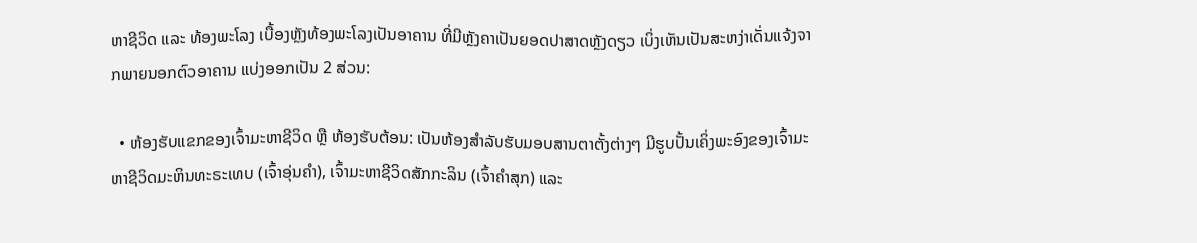ຫາຊີວິດ ແລະ ທ້ອງພະໂລງ ເບື້ອງຫຼັງທ້ອງພະໂລງເປັນອາຄານ ທີ່ມີຫຼັງຄາເປັນຍອດປາສາດຫຼັງດຽວ ເບິ່ງເຫັນເປັນສະຫງ່າເດັ່ນແຈ້ງຈາກພາຍນອກຕົວອາຄານ ແບ່ງອອກເປັນ 2 ສ່ວນ:

  • ຫ້ອງຮັບແຂກຂອງເຈົ້າມະຫາຊີວິດ ຫຼື ຫ້ອງຮັບຕ້ອນ: ເປັນຫ້ອງສຳລັບຮັບມອບສານຕາຕັ້ງຕ່າງໆ ມີຮູບປັ້ນເຄິ່ງພະອົງຂອງເຈົ້າມະຫາຊີວິດມະຫິນທະຣະເທບ (ເຈົ້າອຸ່ນຄຳ), ເຈົ້າມະຫາຊີວິດສັກກະລິນ (ເຈົ້າຄຳສຸກ) ແລະ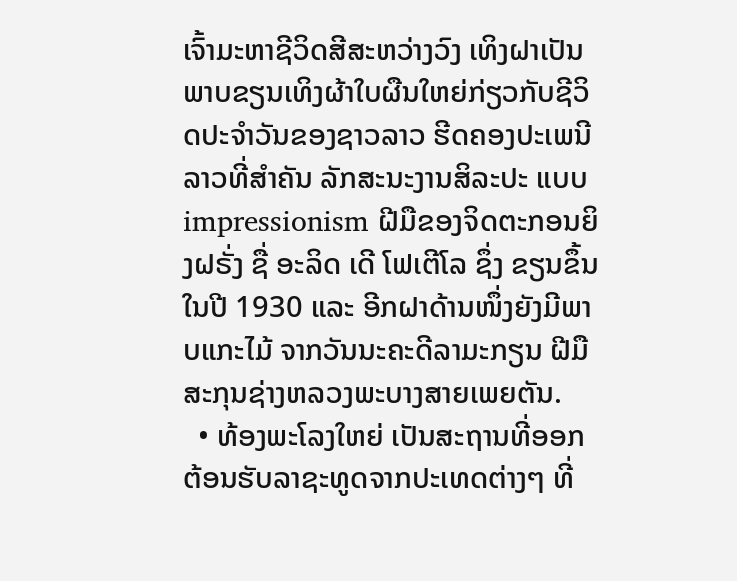ເຈົ້າມະຫາຊີວິດສີສະຫວ່າງວົງ ເທິງຝາເປັນພາບຂຽນເທິງຜ້າໃບຜືນໃຫຍ່ກ່ຽວກັບຊີວິດປະຈຳວັນຂອງຊາວລາວ ຮີດຄອງປະເພນີລາວທີ່ສຳຄັນ ລັກສະນະງານສິລະປະ ແບບ impressionism ຝີມືຂອງຈິດຕະກອນຍິງຝຣັ່ງ ຊື່ ອະລິດ ເດີ ໂຟເຕີໂລ ຊຶ່ງ ຂຽນຂຶ້ນໃນປີ 1930 ແລະ ອີກຝາດ້ານໜຶ່ງຍັງມີພາບແກະໄມ້ ຈາກວັນນະຄະດີລາມະກຽນ ຝີມືສະກຸນຊ່າງຫລວງພະບາງສາຍເພຍຕັນ.
  • ທ້ອງພະໂລງໃຫຍ່ ເປັນສະຖານທີ່ອອກຕ້ອນຮັບລາຊະທູດຈາກປະເທດຕ່າງໆ ທີ່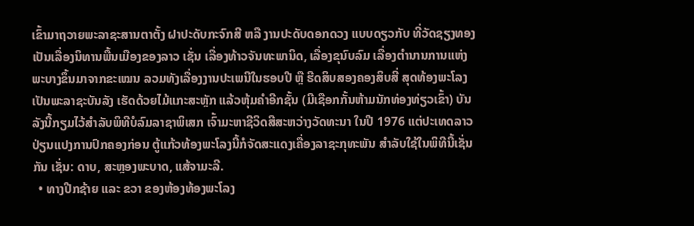ເຂົ້າມາຖວາຍພະລາຊະສານຕາຕັ້ງ ຝາປະດັບກະຈົກສີ ຫລື ງານປະດັບດອກດວງ ແບບດຽວກັບ ທີ່ວັດຊຽງທອງ ເປັນເລື່ອງນິທານພື້ນເມືອງຂອງລາວ ເຊັ່ນ ເລື່ອງທ້າວຈັນທະພານິດ, ເລື່ອງຂຸນົບລົມ ເລື່ອງຕຳນານການແຫ່ງພະບາງຂຶ້ນມາຈາກຂະເໝນ ລວມທັງເລື່ອງງານປະເພນີໃນຮອບປີ ຫຼື ຮີດສິບສອງຄອງສິບສີ່ ສຸດທ້ອງພະໂລງເປັນພະລາຊະບັນລັງ ເຮັດດ້ວຍໄມ້ແກະສະຫຼັກ ແລ້ວຫຸ້ມຄຳອີກຊັ້ນ (ມີເຊືອກກັ້ນຫ້າມນັກທ່ອງທ່ຽວເຂົ້າ) ບັນລັງນີ້ກຽມໄວ້ສຳລັບພິທີບໍລົມລາຊາພິເສກ ເຈົ້າມະຫາຊີວິດສີສະຫວ່າງວັດທະນາ ໃນປີ 1976 ແຕ່ປະເທດລາວປ່ຽນແປງການປົກຄອງກ່ອນ ຕູ້ແກ້ວທ້ອງພະໂລງນີ້ກໍຈັດສະແດງເຄື່ອງລາຊະກຸທະພັນ ສຳລັບໃຊ້ໃນພິທີນີ້ເຊັ່ນກັນ ເຊັ່ນ: ດາບ, ສະຫຼອງພະບາດ, ແສ້ຈາມະລີ.
  • ທາງປີກຊ້າຍ ແລະ ຂວາ ຂອງຫ້ອງທ້ອງພະໂລງ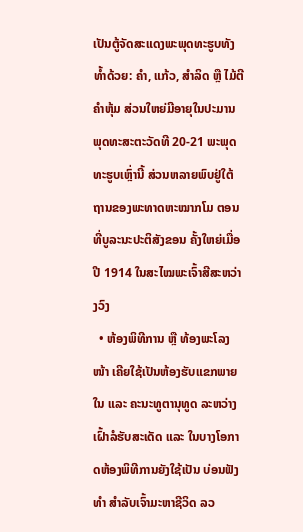ເປັນຕູ້ຈັດສະແດງພະພຸດທະຮູບທັງທ້ຳດ້ວຍ: ຄຳ, ແກ້ວ, ສຳລິດ ຫຼື ໄມ້ຕີຄຳຫຸ້ມ ສ່ວນໃຫຍ່ມີອາຍຸໃນປະມານພຸດທະສະຕະວັດທີ 20-21 ພະພຸດທະຮູບເຫຼົ່ານີ້ ສ່ວນຫລາຍພົບຢູ່ໃຕ້ຖານຂອງພະທາດຫະໝາກໂມ ຕອນທີ່ບູລະນະປະຕິສັງຂອນ ຄັ້ງໃຫຍ່ເມື່ອປີ 1914 ໃນສະໄໝພະເຈົ້າສີສະຫວ່າງວົງ
  • ຫ້ອງພິທີການ ຫຼື ທ້ອງພະໂລງໜ້າ ເຄີຍໃຊ້ເປັນຫ້ອງຮັບແຂກພາຍໃນ ແລະ ຄະນະທູຕານຸທູດ ລະຫວ່າງເຝົ້າລໍຮັບສະເດັດ ແລະ ໃນບາງໂອກາດຫ້ອງພິທີການຍັງໃຊ້ເປັນ ບ່ອນຟັງທຳ ສຳລັບເຈົ້າມະຫາຊີວິດ ລວ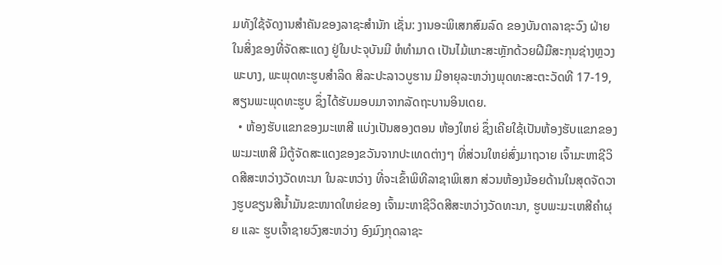ມທັງໃຊ້ຈັດງານສຳຄັນຂອງລາຊະສຳນັກ ເຊັ່ນ: ງານອະພິເສກສົມລົດ ຂອງບັນດາລາຊະວົງ ຝ່າຍໃນສິ່ງຂອງທີ່ຈັດສະແດງ ຢູ່ໃນປະຈຸບັນມີ ຫໍທຳມາດ ເປັນໄມ້ແກະສະຫຼັກດ້ວຍຝີມືສະກຸນຊ່າງຫຼວງພະບາງ, ພະພຸດທະຮູບສຳລິດ ສິລະປະລາວບູຮານ ມີອາຍຸລະຫວ່າງພຸດທະສະຕະວັດທີ 17-19, ສຽນພະພຸດທະຮູບ ຊຶ່ງໄດ້ຮັບມອບມາຈາກລັດຖະບານອິນເດຍ.
  • ຫ້ອງຮັບແຂກຂອງມະເຫສີ ແບ່ງເປັນສອງຕອນ ຫ້ອງໃຫຍ່ ຊຶ່ງເຄີຍໃຊ້ເປັນຫ້ອງຮັບແຂກຂອງພະມະເຫສີ ມີຕູ້ຈັດສະແດງຂອງຂວັນຈາກປະເທດຕ່າງໆ ທີ່ສ່ວນໃຫຍ່ສົ່ງມາຖວາຍ ເຈົ້າມະຫາຊີວິດສີສະຫວ່າງວັດທະນາ ໃນລະຫວ່າງ ທີ່ຈະເຂົ້າພິທີລາຊາພິເສກ ສ່ວນຫ້ອງນ້ອຍດ້ານໃນສຸດຈັດວາງຮູບຂຽນສີນ້ຳມັນຂະໜາດໃຫຍ່ຂອງ ເຈົ້າມະຫາຊີວິດສີສະຫວ່າງວັດທະນາ, ຮູບພະມະເຫສີຄຳຜຸຍ ແລະ ຮູບເຈົ້າຊາຍວົງສະຫວ່າງ ອົງມົງກຸດລາຊະ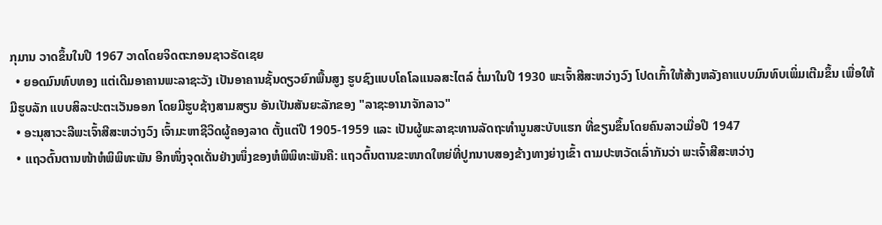ກຸມານ ວາດຂຶ້ນໃນປີ 1967 ວາດໂດຍຈິດຕະກອນຊາວຣັດເຊຍ
  • ຍອດມົນທົບທອງ ແຕ່ເດີມອາຄານພະລາຊະວັງ ເປັນອາຄານຊັ້ນດຽວຍົກພື້ນສູງ ຮູບຊົງແບບໂຄໂລແນລສະໄຕລ໌ ຕໍ່ມາໃນປີ 1930 ພະເຈົ້າສີສະຫວ່າງວົງ ໂປດເກົ້າໃຫ້ສ້າງຫລັງຄາແບບມົນທົບເພິ່ມເຕີມຂຶ້ນ ເພື່ອໃຫ້ມີຮູບລັກ ແບບສິລະປະຕະເວັນອອກ ໂດຍມີຮູບຊ້າງສາມສຽນ ອັນເປັນສັນຍະລັກຂອງ "ລາຊະອານາຈັກລາວ"
  • ອະນຸສາວະລີພະເຈົ້າສີສະຫວ່າງວົງ ເຈົ້າມະຫາຊີວິດຜູ້ຄອງລາດ ຕັ້ງແຕ່ປີ 1905-1959 ແລະ ເປັນຜູ້ພະລາຊະທານລັດຖະທຳນູນສະບັບແຮກ ທີ່ຂຽນຂຶ້ນໂດຍຄົນລາວເມື່ອປີ 1947
  • ແຖວຕົ້ນຕານໜ້າຫໍພິພິທະພັນ ອີກໜຶ່ງຈຸດເດັ່ນຢ່າງໜຶ່ງຂອງຫໍພິພິທະພັນຄື: ແຖວຕົ້ນຕານຂະໜາດໃຫຍ່ທີ່ປູກນາບສອງຂ້າງທາງຍ່າງເຂົ້າ ຕາມປະຫວັດເລົ່າກັນວ່າ ພະເຈົ້າສີສະຫວ່າງ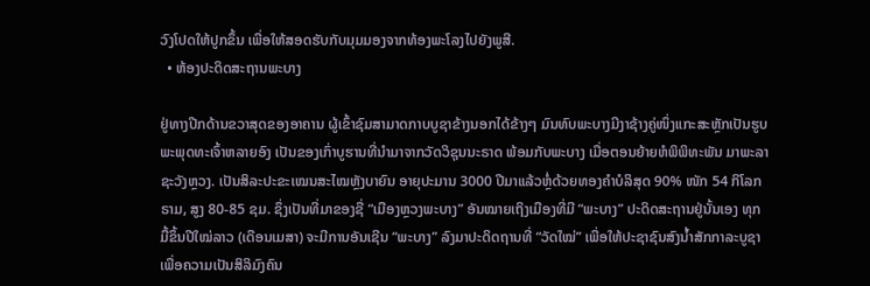ວົງໂປດໃຫ້ປູກຂຶ້ນ ເພື່ອໃຫ້ສອດຮັບກັບມຸມມອງຈາກທ້ອງພະໂລງໄປຍັງພູສີ.
  • ຫ້ອງປະດິດສະຖານພະບາງ

ຢູ່ທາງປີກດ້ານຂວາສຸດຂອງອາຄານ ຜູ້ເຂົ້າຊົມສາມາດກາບບູຊາຂ້າງນອກໄດ້ຂ້າງໆ ມົນທົບພະບາງມີງາຊ້າງຄູ່ໜຶ່ງແກະສະຫຼັກເປັນຮູບພະພຸດທະເຈົ້າຫລາຍອົງ ເປັນຂອງເກົ່າບູຮານທີ່ນຳມາຈາກວັດວິຊຸນນະຣາດ ພ້ອມກັບພະບາງ ເມື່ອຕອນຍ້າຍຫໍພິພິທະພັນ ມາພະລາຊະວັງຫຼວງ. ເປັນສິລະປະຂະເໝນສະໄໝຫຼັງບາຍົນ ອາຍຸປະມານ 3000 ປີມາແລ້ວຫຼໍ່ດ້ວຍທອງຄຳບໍລິສຸດ 90% ໜັກ 54 ກິໂລກຣາມ, ສູງ 80-85 ຊມ. ຊຶ່ງເປັນທີ່ມາຂອງຊື່ “ເມືອງຫຼວງພະບາງ” ອັນໝາຍເຖິງເມືອງທີ່ມີ “ພະບາງ” ປະດິດສະຖານຢູ່ນັ້ນເອງ ທຸກມື້ຂຶ້ນປີໃໝ່ລາວ (ເດືອນເມສາ) ຈະມີການອັນເຊີນ “ພະບາງ” ລົງມາປະດິດຖານທີ່ “ວັດໃໝ່” ເພື່ອໃຫ້ປະຊາຊົນສົງນ້ຳສັກກາລະບູຊາ ເພື່ອຄວາມເປັນສິລິມົງຄົນ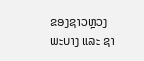ຂອງຊາວຫຼວງພະບາງ ແລະ ຊາ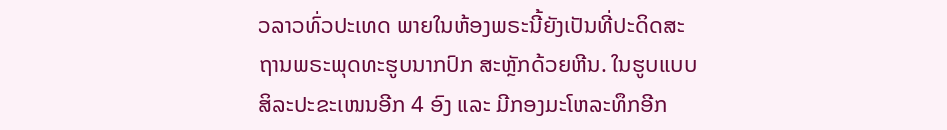ວລາວທົ່ວປະເທດ ພາຍໃນຫ້ອງພຣະນີ້ຍັງເປັນທີ່ປະດິດສະຖານພຣະພຸດທະຮູບນາກປົກ ສະຫຼັກດ້ວຍຫີນ. ໃນຮູບແບບສິລະປະຂະເໜນອີກ 4 ອົງ ແລະ ມີກອງມະໂຫລະທຶກອີກ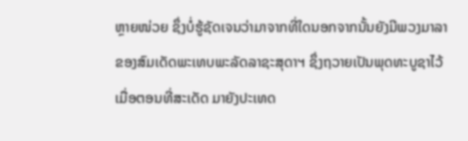ຫຼາຍໜ່ວຍ ຊຶ່ງບໍ່ຮູ້ຊັດເຈນວ່າມາຈາກທີ່ໃດນອກຈາກນັ້ນຍັງມີພວງມາລາຂອງສົມເດັດພະເທບພະລັດລາຊະສຸດາຯ ຊຶ່ງຖວາຍເປັນພຸດທະບູຊາໄວ້ເມື່ອຕອນທີ່ສະເດັດ ມາຍັງປະເທດ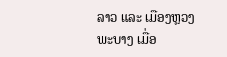ລາວ ແລະ ເມືອງຫຼວງພະບາງ ເມື່ອ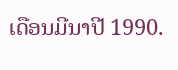ເດືອນມີນາປີ 1990.